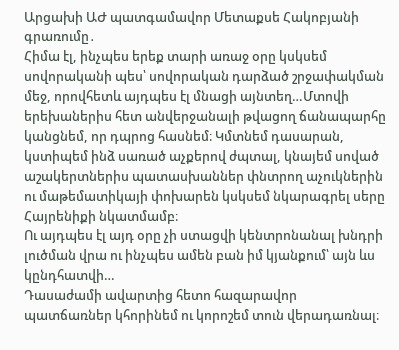Արցախի ԱԺ պատգամավոր Մետաքսե Հակոբյանի գրառումը․
Հիմա էլ, ինչպես երեք տարի առաջ օրը կսկսեմ սովորականի պես՝ սովորական դարձած շրջափակման մեջ, որովհետև այդպես էլ մնացի այնտեղ…Մտովի երեխաներիս հետ անվերջանալի թվացող ճանապարհը կանցնեմ, որ դպրոց հասնեմ։ Կմտնեմ դասարան, կստիպեմ ինձ սառած աչքերով ժպտալ, կնայեմ սոված աշակերտներիս պատասխաններ փնտրող աչուկներին ու մաթեմատիկայի փոխարեն կսկսեմ նկարագրել սերը Հայրենիքի նկատմամբ։
Ու այդպես էլ այդ օրը չի ստացվի կենտրոնանալ խնդրի լուծման վրա ու ինչպես ամեն բան իմ կյանքում՝ այն ևս կընդհատվի…
Դասաժամի ավարտից հետո հազարավոր պատճառներ կհորինեմ ու կորոշեմ տուն վերադառնալ։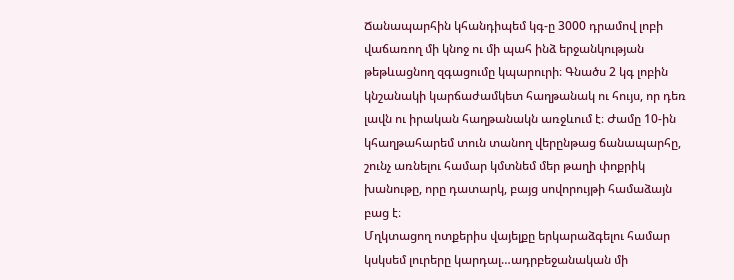Ճանապարհին կհանդիպեմ կգ-ը 3000 դրամով լոբի վաճառող մի կնոջ ու մի պահ ինձ երջանկության թեթևացնող զգացումը կպարուրի։ Գնածս 2 կգ լոբին կնշանակի կարճաժամկետ հաղթանակ ու հույս, որ դեռ լավն ու իրական հաղթանակն առջևում է։ Ժամը 10-ին կհաղթահարեմ տուն տանող վերընթաց ճանապարհը, շունչ առնելու համար կմտնեմ մեր թաղի փոքրիկ խանութը, որը դատարկ, բայց սովորույթի համաձայն բաց է։
Մղկտացող ոտքերիս վայելքը երկարաձգելու համար կսկսեմ լուրերը կարդալ…ադրբեջանական մի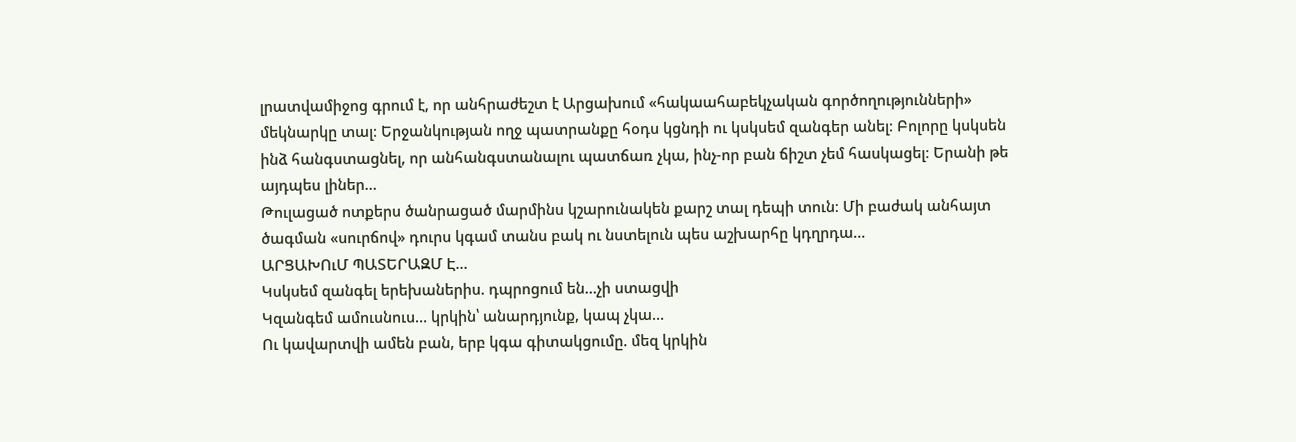լրատվամիջոց գրում է, որ անհրաժեշտ է Արցախում «հակաահաբեկչական գործողությունների» մեկնարկը տալ։ Երջանկության ողջ պատրանքը հօդս կցնդի ու կսկսեմ զանգեր անել։ Բոլորը կսկսեն ինձ հանգստացնել, որ անհանգստանալու պատճառ չկա, ինչ-որ բան ճիշտ չեմ հասկացել։ Երանի թե այդպես լիներ…
Թուլացած ոտքերս ծանրացած մարմինս կշարունակեն քարշ տալ դեպի տուն։ Մի բաժակ անհայտ ծագման «սուրճով» դուրս կգամ տանս բակ ու նստելուն պես աշխարհը կդղրդա…
ԱՐՑԱԽՈւՄ ՊԱՏԵՐԱԶՄ Է…
Կսկսեմ զանգել երեխաներիս. դպրոցում են…չի ստացվի
Կզանգեմ ամուսնուս… կրկին՝ անարդյունք, կապ չկա…
Ու կավարտվի ամեն բան, երբ կգա գիտակցումը. մեզ կրկին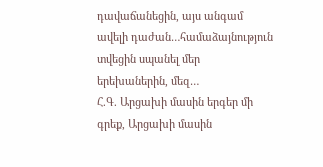դավաճանեցին, այս անգամ ավելի դաժան…համաձայնություն տվեցին սպանել մեր երեխաներին, մեզ…
Հ.Գ. Արցախի մասին երգեր մի գրեք, Արցախի մասին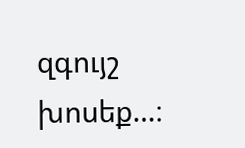զգույշ խոսեք…։